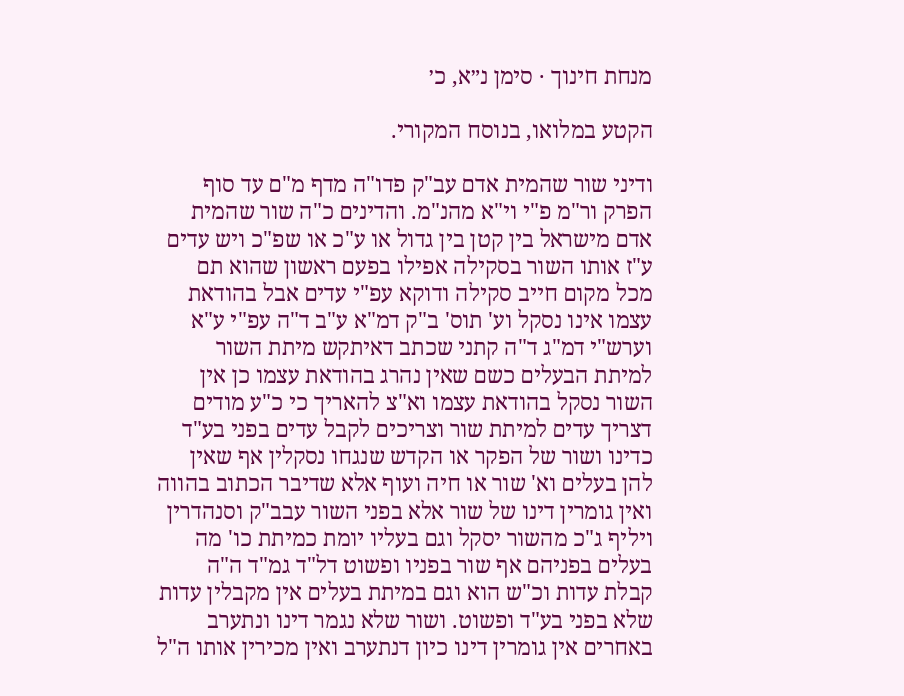מנחת חינוך · סימן נ״א, כ׳

הקטע במלואו, בנוסח המקורי.

ודיני שור שהמית אדם עב"ק פדו"ה מדף מ"ם עד סוף הפרק ור"מ פ"י וי"א מהנ"מ. והדינים כ"ה שור שהמית אדם מישראל בין קטן בין גדול או ע"כ או שפ"כ ויש עדים ע"ז אותו השור בסקילה אפילו בפעם ראשון שהוא תם מכל מקום חייב סקילה ודוקא עפ"י עדים אבל בהודאת עצמו אינו נסקל וע' תוס' ב"ק דמ"א ע"ב ד"ה עפ"י ע"א וערש"י דמ"ג ד"ה קתני שכתב דאיתקש מיתת השור למיתת הבעלים כשם שאין נהרג בהודאת עצמו כן אין השור נסקל בהודאת עצמו וא"צ להאריך כי כ"ע מודים דצריך עדים למיתת שור וצריכים לקבל עדים בפני בע"ד כדינו ושור של הפקר או הקדש שנגחו נסקלין אף שאין להן בעלים וא' שור או חיה ועוף אלא שדיבר הכתוב בהווה ואין גומרין דינו של שור אלא בפני השור עבב"ק וסנהדרין ויליף ג"כ מהשור יסקל וגם בעליו יומת כמיתת כו' מה בעלים בפניהם אף שור בפניו ופשוט דל"ד גמ"ד ה"ה קבלת עדות וכ"ש הוא וגם במיתת בעלים אין מקבלין עדות שלא בפני בע"ד ופשוט. ושור שלא נגמר דינו ונתערב באחרים אין גומרין דינו כיון דנתערב ואין מכירין אותו ה"ל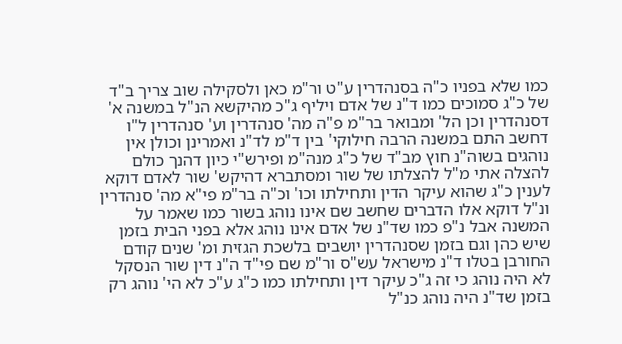כמו שלא בפניו כ"ה בסנהדרין ע"ט ור"מ כאן ולסקילה שוב צריך ב"ד של כ"ג סמוכים כמו ד"נ של אדם ויליף ג"כ מהיקשא הנ"ל במשנה א' דסנהדרין וכן הל' ומבואר בר"מ פ"ה מה' סנהדרין וע' סנהדרין ל"ו דחשב התם במשנה הרבה חילוקי' בין ד"מ לד"נ ואמרינן וכולן אין נוהגים בשוה"נ חוץ מב"ד של כ"ג מנה"מ ופירש"י כיון דהנך כולם להצלה אתי מ"ל להצלתו של שור ומסתברא דהיקש' שור לאדם דוקא לענין כ"ג שהוא עיקר הדין ותחילתו וכו' וכ"ה בר"מ פי"א מה' סנהדרין ונ"ל דוקא אלו הדברים שחשב שם אינו נוהג בשור כמו שאמר על המשנה אבל נ"פ כמו שד"נ של אדם אינו נוהג אלא בפני הבית בזמן שיש כהן וגם בזמן שסנהדרין יושבים בלשכת הגזית ומ' שנים קודם החורבן בטלו ד"נ מישראל עש"ס ור"מ שם פי"ד ה"נ דין שור הנסקל לא היה נוהג כי זה ג"כ עיקר דין ותחילתו כמו כ"ג ע"כ לא הי' נוהג רק בזמן שד"נ היה נוהג כנ"ל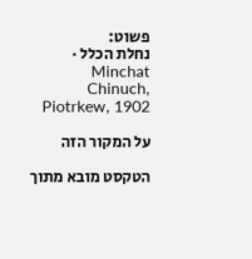פשוט:
נחלת הכלל · Minchat Chinuch, Piotrkew, 1902

על המקור הזה

הטקסט מובא מתוך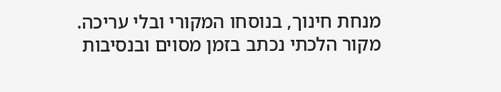מנחת חינוך, בנוסחו המקורי ובלי עריכה. מקור הלכתי נכתב בזמן מסוים ובנסיבות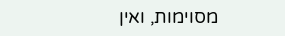מסוימות, ואין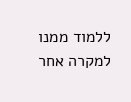ללמוד ממנו למקרה אחר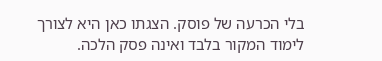בלי הכרעה של פוסק. הצגתו כאן היא לצורך לימוד המקור בלבד ואינה פסק הלכה.